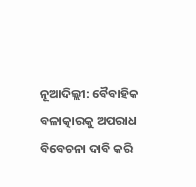ନୂଆଦିଲ୍ଲୀ: ବୈବାହିକ ବଳାତ୍କାରକୁ ଅପରାଧ ବିବେଚନା ଦାବି କରି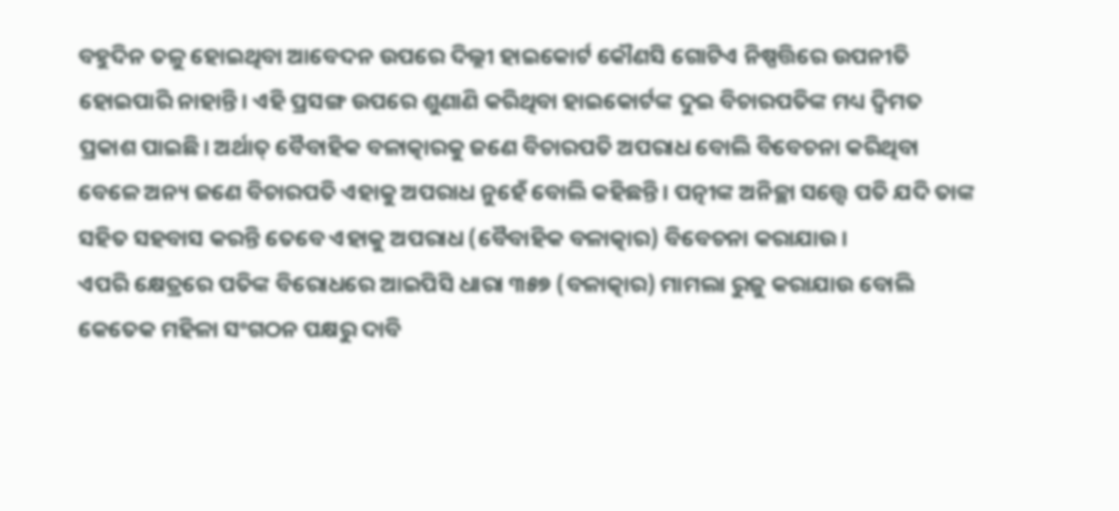ବହୁଦିନ ତଳୁ ହୋଇଥିବା ଆବେଦନ ଉପରେ ଦିଲ୍ଲୀ ହାଇକୋର୍ଟ କୌଣସି ଗୋଟିଏ ନିଷ୍ପତ୍ତିରେ ଉପନୀତି ହୋଇପାରି ନାହାନ୍ତି। ଏହି ପ୍ରସଙ୍ଗ ଉପରେ ଶୁଣାଣି କରିଥିବା ହାଇକୋର୍ଟଙ୍କ ଦୁଇ ବିଚାରପତିଙ୍କ ମଧ୍ୟ ଦ୍ବିମତ ପ୍ରକାଶ ପାଇଛି। ଅର୍ଥାତ୍ ବୈବାହିକ ବଳାତ୍କାରକୁ ଜଣେ ବିଚାରପତି ଅପରାଧ ବୋଲି ବିବେଚନା କରିଥିବା ବେଳେ ଅନ୍ୟ ଜଣେ ବିଚାରପତି ଏହାକୁ ଅପରାଧ ନୁହେଁ ବୋଲି କହିଛନ୍ତି। ପତ୍ନୀଙ୍କ ଅନିଚ୍ଛା ସତ୍ତ୍ବେ ପତି ଯଦି ତାଙ୍କ ସହିତ ସହବାସ କରନ୍ତି ତେବେ ଏହାକୁ ଅପରାଧ (ବୈବାହିକ ବଳାତ୍କାର) ବିବେଚନା କରାଯାଉ।
ଏପରି କ୍ଷେତ୍ରରେ ପତିଙ୍କ ବିରୋଧରେ ଆଇପିସି ଧାରା ୩୫୭ (ବଳାତ୍କାର) ମାମଲା ରୁଜୁ କରାଯାଉ ବୋଲି କେତେକ ମହିଳା ସଂଗଠନ ପକ୍ଷରୁ ଦାବି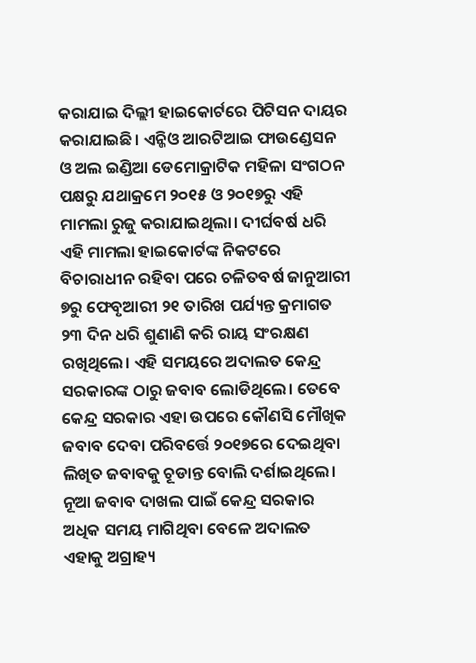କରାଯାଇ ଦିଲ୍ଲୀ ହାଇକୋର୍ଟରେ ପିଟିସନ ଦାୟର କରାଯାଇଛି। ଏନ୍ଜିଓ ଆରଟିଆଇ ଫାଉଣ୍ଡେସନ ଓ ଅଲ ଇଣ୍ଡିଆ ଡେମୋକ୍ରାଟିକ ମହିଳା ସଂଗଠନ ପକ୍ଷରୁ ଯଥାକ୍ରମେ ୨୦୧୫ ଓ ୨୦୧୭ରୁ ଏହି ମାମଲା ରୁଜୁ କରାଯାଇଥିଲା। ଦୀର୍ଘବର୍ଷ ଧରି ଏହି ମାମଲା ହାଇକୋର୍ଟଙ୍କ ନିକଟରେ ବିଚାରାଧୀନ ରହିବା ପରେ ଚଳିତବର୍ଷ ଜାନୁଆରୀ ୭ରୁ ଫେବୃଆରୀ ୨୧ ତାରିଖ ପର୍ଯ୍ୟନ୍ତ କ୍ରମାଗତ ୨୩ ଦିନ ଧରି ଶୁଣାଣି କରି ରାୟ ସଂରକ୍ଷଣ ରଖିଥିଲେ। ଏହି ସମୟରେ ଅଦାଲତ କେନ୍ଦ୍ର ସରକାରଙ୍କ ଠାରୁ ଜବାବ ଲୋଡିଥିଲେ। ତେବେ କେନ୍ଦ୍ର ସରକାର ଏହା ଉପରେ କୌଣସି ମୌଖିକ ଜବାବ ଦେବା ପରିବର୍ତ୍ତେ ୨୦୧୭ରେ ଦେଇଥିବା ଲିଖିତ ଜବାବକୁ ଚୂଡାନ୍ତ ବୋଲି ଦର୍ଶାଇଥିଲେ। ନୂଆ ଜବାବ ଦାଖଲ ପାଇଁ କେନ୍ଦ୍ର ସରକାର ଅଧିକ ସମୟ ମାଗିଥିବା ବେଳେ ଅଦାଲତ ଏହାକୁ ଅଗ୍ରାହ୍ୟ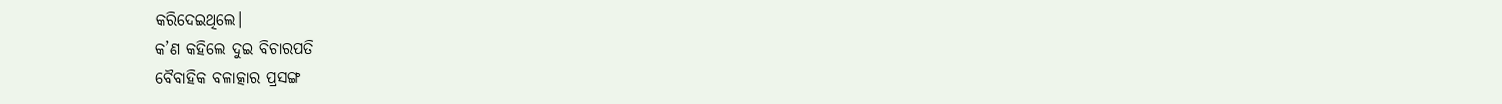କରିଦେଇଥିଲେ।
କ’ଣ କହିଲେ ଦୁଇ ବିଚାରପତି
ବୈବାହିକ ବଳାତ୍କାର ପ୍ରସଙ୍ଗ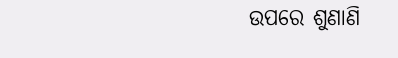ଉପରେ ଶୁଣାଣି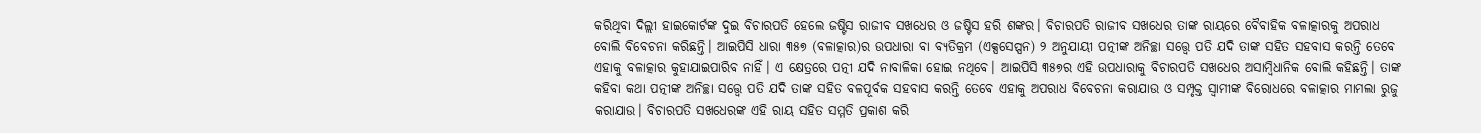କରିଥିବା ଦିଲ୍ଲୀ ହାଇକୋର୍ଟଙ୍କ ଦୁଇ ବିଚାରପତି ହେଲେ ଜଷ୍ଟିସ ରାଜୀବ ସଖଧେର ଓ ଜଷ୍ଟିସ ହରି ଶଙ୍କର। ବିଚାରପତି ରାଜୀବ ସଖଧେର ତାଙ୍କ ରାୟରେ ବୈବାହିକ ବଳାତ୍କାରକୁ ଅପରାଧ ବୋଲି ବିବେଚନା କରିଛନ୍ତି। ଆଇପିସି ଧାରା ୩୫୭ (ବଳାତ୍କାର)ର ଉପଧାରା ବା ବ୍ୟତିକ୍ରମ (ଏକ୍ସସେପ୍ସନ) ୨ ଅନୁଯାୟୀ ପତ୍ନୀଙ୍କ ଅନିଚ୍ଛା ସତ୍ତ୍ବେ ପତି ଯଦି ତାଙ୍କ ସହିତ ସହବାସ କରନ୍ତି ତେବେ ଏହାକୁ ବଳାତ୍କାର କୁହାଯାଇପାରିବ ନାହିଁ। ଏ କ୍ଷେତ୍ରରେ ପତ୍ନୀ ଯଦି ନାବାଳିକା ହୋଇ ନଥିବେ। ଆଇପିସି ୩୫୭ର ଏହି ଉପଧାରାକୁ ବିଚାରପତି ସଖଧେର ଅସାମ୍ବିଧାନିକ ବୋଲି କହିଛନ୍ତି। ତାଙ୍କ କହିବା କଥା ପତ୍ନୀଙ୍କ ଅନିଚ୍ଛା ସତ୍ତ୍ବେ ପତି ଯଦି ତାଙ୍କ ସହିତ ବଳପୂର୍ବକ ସହବାସ କରନ୍ତି ତେବେ ଏହାକୁ ଅପରାଧ ବିବେଚନା କରାଯାଉ ଓ ସମ୍ପୃକ୍ତ ସ୍ବାମୀଙ୍କ ବିରୋଧରେ ବଳାତ୍କାର ମାମଲା ରୁଜୁ କରାଯାଉ। ବିଚାରପତି ସଖଧେରଙ୍କ ଏହି ରାୟ ସହିତ ସମ୍ମତି ପ୍ରକାଶ କରି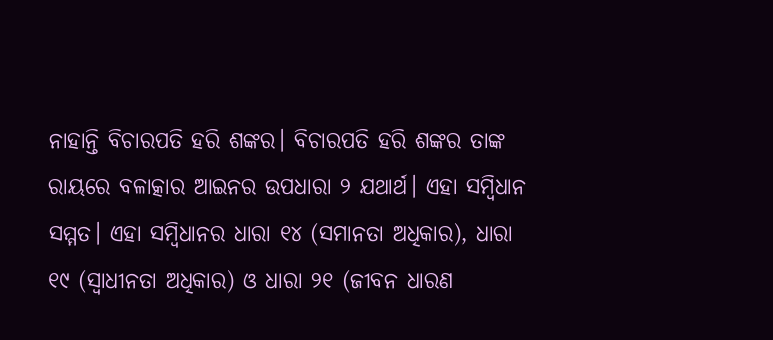ନାହାନ୍ତି ବିଚାରପତି ହରି ଶଙ୍କର। ବିଚାରପତି ହରି ଶଙ୍କର ତାଙ୍କ ରାୟରେ ବଳାତ୍କାର ଆଇନର ଉପଧାରା ୨ ଯଥାର୍ଥ। ଏହା ସମ୍ବିଧାନ ସମ୍ମତ। ଏହା ସମ୍ବିଧାନର ଧାରା ୧୪ (ସମାନତା ଅଧିକାର), ଧାରା ୧୯ (ସ୍ବାଧୀନତା ଅଧିକାର) ଓ ଧାରା ୨୧ (ଜୀବନ ଧାରଣ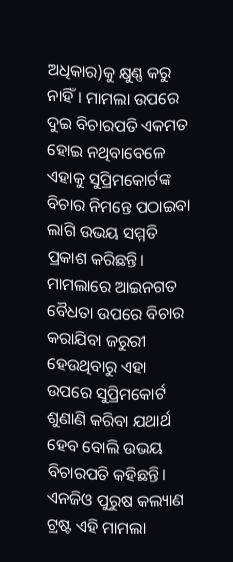ଅଧିକାର)କୁ କ୍ଷୁଣ୍ଣ କରୁ ନାହିଁ। ମାମଲା ଉପରେ ଦୁଇ ବିଚାରପତି ଏକମତ ହୋଇ ନଥିବାବେଳେ ଏହାକୁ ସୁପ୍ରିମକୋର୍ଟଙ୍କ ବିଚାର ନିମନ୍ତେ ପଠାଇବା ଲାଗି ଉଭୟ ସମ୍ମତି ପ୍ରକାଶ କରିଛନ୍ତି। ମାମଲାରେ ଆଇନଗତ ବୈଧତା ଉପରେ ବିଚାର କରାଯିବା ଜରୁରୀ ହେଉଥିବାରୁ ଏହା ଉପରେ ସୁପ୍ରିମକୋର୍ଟ ଶୁଣାଣି କରିବା ଯଥାର୍ଥ ହେବ ବୋଲି ଉଭୟ ବିଚାରପତି କହିଛନ୍ତି। ଏନଜିଓ ପୁରୁଷ କଲ୍ୟାଣ ଟ୍ରଷ୍ଟ ଏହି ମାମଲା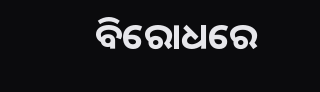ବିରୋଧରେ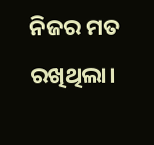ନିଜର ମତ ରଖିଥିଲା।